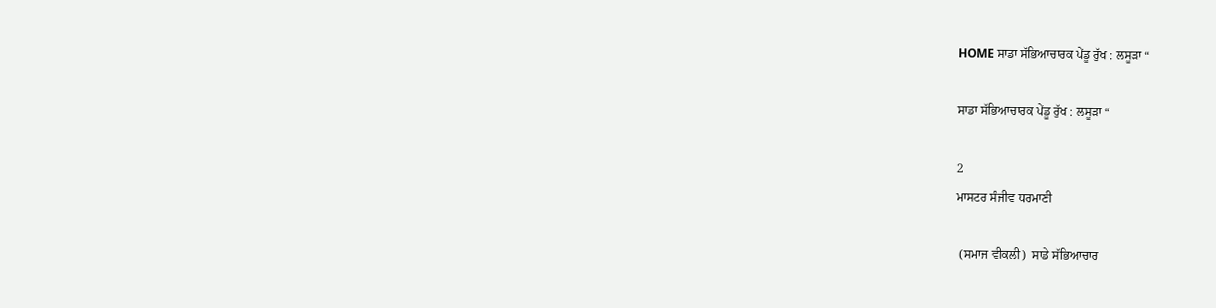HOME ਸਾਡਾ ਸੱਭਿਆਚਾਰਕ ਪੇਂਡੂ ਰੁੱਖ : ਲਸੂੜਾ “

ਸਾਡਾ ਸੱਭਿਆਚਾਰਕ ਪੇਂਡੂ ਰੁੱਖ : ਲਸੂੜਾ “

2
ਮਾਸਟਰ ਸੰਜੀਵ ਧਰਮਾਣੀ

 (ਸਮਾਜ ਵੀਕਲੀ)  ਸਾਡੇ ਸੱਭਿਆਚਾਰ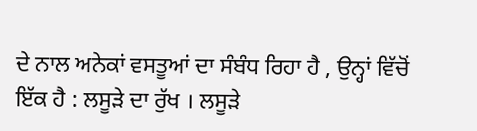ਦੇ ਨਾਲ ਅਨੇਕਾਂ ਵਸਤੂਆਂ ਦਾ ਸੰਬੰਧ ਰਿਹਾ ਹੈ , ਉਨ੍ਹਾਂ ਵਿੱਚੋਂ ਇੱਕ ਹੈ : ਲਸੂੜੇ ਦਾ ਰੁੱਖ । ਲਸੂੜੇ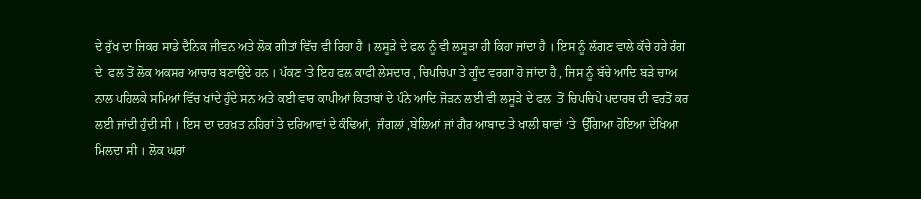ਦੇ ਰੁੱਖ ਦਾ ਜਿਕਰ ਸਾਡੇ ਦੈਨਿਕ ਜੀਵਨ ਅਤੇ ਲੋਕ ਗੀਤਾਂ ਵਿੱਚ ਵੀ ਰਿਹਾ ਹੈ । ਲਸੂੜੇ ਦੇ ਫਲ ਨੂੰ ਵੀ ਲਸੂੜਾ ਹੀ ਕਿਹਾ ਜਾਂਦਾ ਹੈ । ਇਸ ਨੂੰ ਲੱਗਣ ਵਾਲੇ ਕੱਚੇ ਹਰੇ ਰੰਗ ਦੇ  ਫਲ ਤੋਂ ਲੋਕ ਅਕਸਰ ਆਚਾਰ ਬਣਾਉਂਦੇ ਹਨ । ਪੱਕਣ ‘ਤੇ ਇਹ ਫਲ ਕਾਫੀ ਲੇਸਦਾਰ , ਚਿਪਚਿਪਾ ਤੇ ਗੂੰਦ ਵਰਗਾ ਹੋ ਜਾਂਦਾ ਹੈ , ਜਿਸ ਨੂੰ ਬੱਚੇ ਆਦਿ ਬੜੇ ਚਾਅ ਨਾਲ ਪਹਿਲਕੇ ਸਮਿਆਂ ਵਿੱਚ ਖਾਂਦੇ ਹੁੰਦੇ ਸਨ ਅਤੇ ਕਈ ਵਾਰ ਕਾਪੀਆਂ ਕਿਤਾਬਾਂ ਦੇ ਪੰਨੇ ਆਦਿ ਜੋੜਨ ਲਈ ਵੀ ਲਸੂੜੇ ਦੇ ਫਲ  ਤੋਂ ਚਿਪਚਿਪੇ ਪਦਾਰਥ ਦੀ ਵਰਤੋਂ ਕਰ ਲਈ ਜਾਂਦੀ ਹੁੰਦੀ ਸੀ । ਇਸ ਦਾ ਦਰਖ਼ਤ ਨਹਿਰਾਂ ਤੇ ਦਰਿਆਵਾਂ ਦੇ ਕੰਢਿਆਂ,  ਜੰਗਲਾਂ ,ਬੇਲਿਆਂ ਜਾਂ ਗੈਰ ਆਬਾਦ ਤੇ ਖਾਲੀ ਥਾਵਾਂ ‘ਤੇ  ਉੱਗਿਆ ਹੋਇਆ ਦੇਖਿਆ ਮਿਲਦਾ ਸੀ । ਲੋਕ ਘਰਾਂ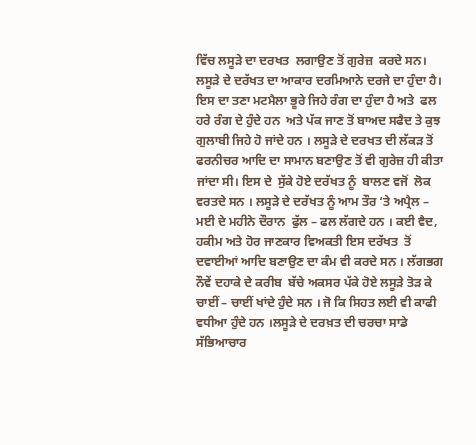ਵਿੱਚ ਲਸੂੜੇ ਦਾ ਦਰਖਤ  ਲਗਾਉਣ ਤੋਂ ਗੁਰੇਜ਼  ਕਰਦੇ ਸਨ। ਲਸੂੜੇ ਦੇ ਦਰੱਖਤ ਦਾ ਆਕਾਰ ਦਰਮਿਆਨੇ ਦਰਜੇ ਦਾ ਹੁੰਦਾ ਹੈ। ਇਸ ਦਾ ਤਣਾ ਮਟਮੈਲਾ ਭੂਰੇ ਜਿਹੇ ਰੰਗ ਦਾ ਹੁੰਦਾ ਹੈ ਅਤੇ  ਫਲ ਹਰੇ ਰੰਗ ਦੇ ਹੁੰਦੇ ਹਨ  ਅਤੇ ਪੱਕ ਜਾਣ ਤੋਂ ਬਾਅਦ ਸਫੈਦ ਤੇ ਕੁਝ ਗੁਲਾਬੀ ਜਿਹੇ ਹੋ ਜਾਂਦੇ ਹਨ । ਲਸੂੜੇ ਦੇ ਦਰਖਤ ਦੀ ਲੱਕੜ ਤੋਂ ਫਰਨੀਚਰ ਆਦਿ ਦਾ ਸਾਮਾਨ ਬਣਾਉਣ ਤੋਂ ਵੀ ਗੁਰੇਜ਼ ਹੀ ਕੀਤਾ ਜਾਂਦਾ ਸੀ। ਇਸ ਦੇ  ਸੁੱਕੇ ਹੋਏ ਦਰੱਖਤ ਨੂੰ  ਬਾਲਣ ਵਜੋਂ  ਲੋਕ ਵਰਤਦੇ ਸਨ । ਲਸੂੜੇ ਦੇ ਦਰੱਖਤ ਨੂੰ ਆਮ ਤੌਰ ‘ਤੇ ਅਪ੍ਰੈਲ – ਮਈ ਦੇ ਮਹੀਨੇ ਦੌਰਾਨ  ਫੁੱਲ – ਫਲ ਲੱਗਦੇ ਹਨ । ਕਈ ਵੈਦ,  ਹਕੀਮ ਅਤੇ ਹੋਰ ਜਾਣਕਾਰ ਵਿਅਕਤੀ ਇਸ ਦਰੱਖਤ  ਤੋਂ ਦਵਾਈਆਂ ਆਦਿ ਬਣਾਉਣ ਦਾ ਕੰਮ ਵੀ ਕਰਦੇ ਸਨ । ਲੱਗਭਗ ਨੌਵੇਂ ਦਹਾਕੇ ਦੇ ਕਰੀਬ  ਬੱਚੇ ਅਕਸਰ ਪੱਕੇ ਹੋਏ ਲਸੂੜੇ ਤੋੜ ਕੇ ਚਾਈਂ – ਚਾਈਂ ਖਾਂਦੇ ਹੁੰਦੇ ਸਨ । ਜੋ ਕਿ ਸਿਹਤ ਲਈ ਵੀ ਕਾਫੀ ਵਧੀਆ ਹੁੰਦੇ ਹਨ ।ਲਸੂੜੇ ਦੇ ਦਰਖ਼ਤ ਦੀ ਚਰਚਾ ਸਾਡੇ ਸੱਭਿਆਚਾਰ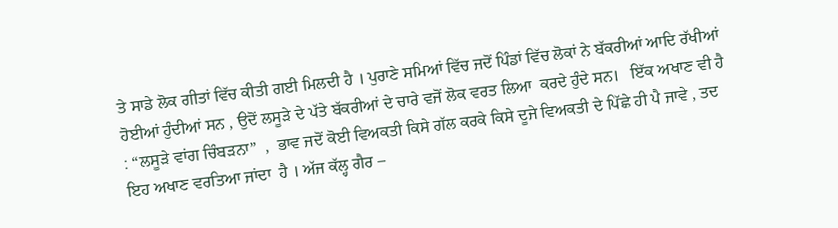ਤੇ ਸਾਡੇ ਲੋਕ ਗੀਤਾਂ ਵਿੱਚ ਕੀਤੀ ਗਈ ਮਿਲਦੀ ਹੈ । ਪੁਰਾਣੇ ਸਮਿਆਂ ਵਿੱਚ ਜਦੋਂ ਪਿੰਡਾਂ ਵਿੱਚ ਲੋਕਾਂ ਨੇ ਬੱਕਰੀਆਂ ਆਦਿ ਰੱਖੀਆਂ ਹੋਈਆਂ ਹੁੰਦੀਆਂ ਸਨ , ਉਦੋਂ ਲਸੂੜੇ ਦੇ ਪੱਤੇ ਬੱਕਰੀਆਂ ਦੇ ਚਾਰੇ ਵਜੋਂ ਲੋਕ ਵਰਤ ਲਿਆ  ਕਰਦੇ ਹੁੰਦੇ ਸਨ।   ਇੱਕ ਅਖਾਣ ਵੀ ਹੈ : “ਲਸੂੜੇ ਵਾਂਗ ਚਿੰਬੜਨਾ”  ,  ਭਾਵ ਜਦੋਂ ਕੋਈ ਵਿਅਕਤੀ ਕਿਸੇ ਗੱਲ ਕਰਕੇ ਕਿਸੇ ਦੂਜੇ ਵਿਅਕਤੀ ਦੇ ਪਿੱਛੇ ਹੀ ਪੈ ਜਾਵੇ , ਤਦ ਇਹ ਅਖਾਣ ਵਰਤਿਆ ਜਾਂਦਾ  ਹੈ । ਅੱਜ ਕੱਲ੍ਹ ਗੈਰ –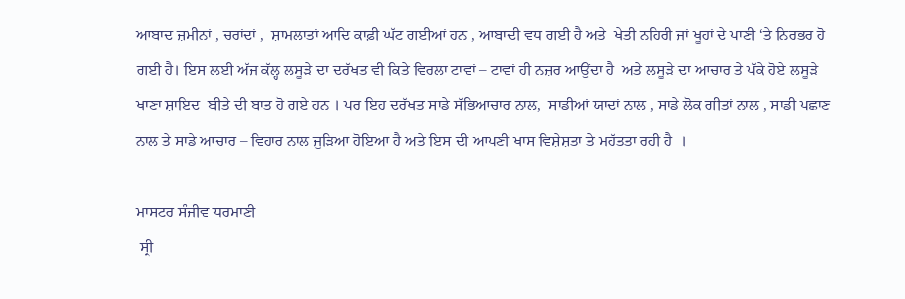ਆਬਾਦ ਜ਼ਮੀਨਾਂ , ਚਰਾਂਦਾਂ ,  ਸ਼ਾਮਲਾਤਾਂ ਆਦਿ ਕਾਫ਼ੀ ਘੱਟ ਗਈਆਂ ਹਨ , ਆਬਾਦੀ ਵਧ ਗਈ ਹੈ ਅਤੇ  ਖੇਤੀ ਨਹਿਰੀ ਜਾਂ ਖੂਹਾਂ ਦੇ ਪਾਣੀ ‘ਤੇ ਨਿਰਭਰ ਹੋ ਗਈ ਹੈ। ਇਸ ਲਈ ਅੱਜ ਕੱਲ੍ਹ ਲਸੂੜੇ ਦਾ ਦਰੱਖਤ ਵੀ ਕਿਤੇ ਵਿਰਲਾ ਟਾਵਾਂ – ਟਾਵਾਂ ਹੀ ਨਜ਼ਰ ਆਉਂਦਾ ਹੈ  ਅਤੇ ਲਸੂੜੇ ਦਾ ਆਚਾਰ ਤੇ ਪੱਕੇ ਹੋਏ ਲਸੂੜੇ ਖਾਣਾ ਸ਼ਾਇਦ  ਬੀਤੇ ਦੀ ਬਾਤ ਹੋ ਗਏ ਹਨ । ਪਰ ਇਹ ਦਰੱਖਤ ਸਾਡੇ ਸੱਭਿਆਚਾਰ ਨਾਲ,  ਸਾਡੀਆਂ ਯਾਦਾਂ ਨਾਲ , ਸਾਡੇ ਲੋਕ ਗੀਤਾਂ ਨਾਲ , ਸਾਡੀ ਪਛਾਣ ਨਾਲ ਤੇ ਸਾਡੇ ਆਚਾਰ – ਵਿਹਾਰ ਨਾਲ ਜੁੜਿਆ ਹੋਇਆ ਹੈ ਅਤੇ ਇਸ ਦੀ ਆਪਣੀ ਖਾਸ ਵਿਸ਼ੇਸ਼ਤਾ ਤੇ ਮਹੱਤਤਾ ਰਹੀ ਹੈ  ।

ਮਾਸਟਰ ਸੰਜੀਵ ਧਰਮਾਣੀ
 ਸ੍ਰੀ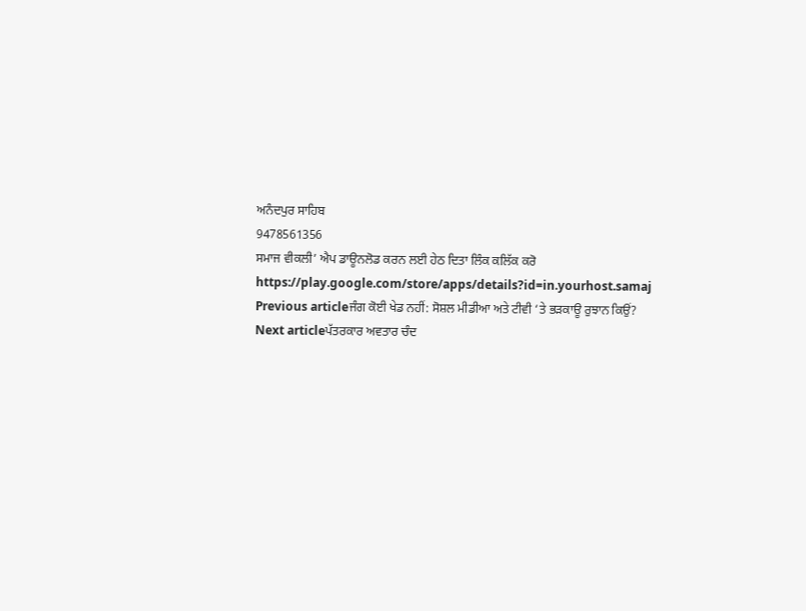ਅਨੰਦਪੁਰ ਸਾਹਿਬ
9478561356
ਸਮਾਜ ਵੀਕਲੀ’ ਐਪ ਡਾਊਨਲੋਡ ਕਰਨ ਲਈ ਹੇਠ ਦਿਤਾ ਲਿੰਕ ਕਲਿੱਕ ਕਰੋ
https://play.google.com/store/apps/details?id=in.yourhost.samaj
Previous articleਜੰਗ ਕੋਈ ਖੇਡ ਨਹੀਂ: ਸੋਸ਼ਲ ਮੀਡੀਆ ਅਤੇ ਟੀਵੀ ‘ਤੇ ਭੜਕਾਊ ਰੁਝਾਨ ਕਿਉਂ?
Next articleਪੱਤਰਕਾਰ ਅਵਤਾਰ ਚੰਦ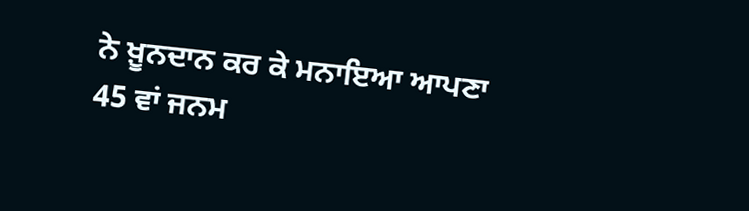ਨੇ ਖ਼ੂਨਦਾਨ ਕਰ ਕੇ ਮਨਾਇਆ ਆਪਣਾ 45 ਵਾਂ ਜਨਮ